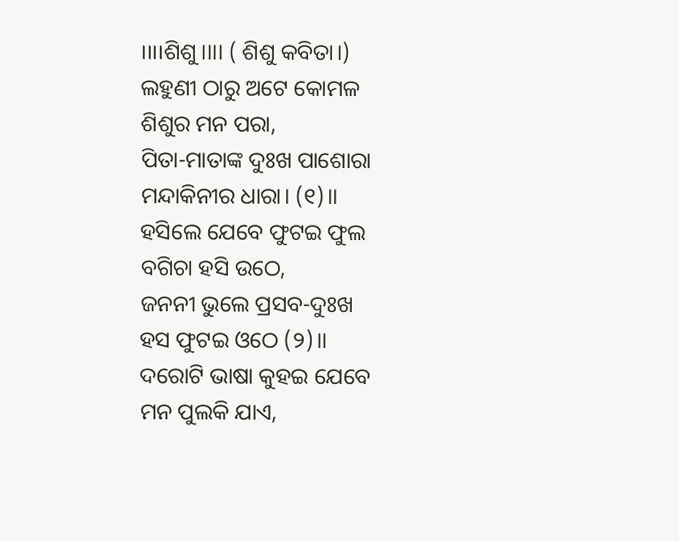।।।।ଶିଶୁ।।।। ( ଶିଶୁ କବିତା।)
ଲହୁଣୀ ଠାରୁ ଅଟେ କୋମଳ
ଶିଶୁର ମନ ପରା,
ପିତା-ମାତାଙ୍କ ଦୁଃଖ ପାଶୋରା
ମନ୍ଦାକିନୀର ଧାରା। (୧)।।
ହସିଲେ ଯେବେ ଫୁଟଇ ଫୁଲ
ବଗିଚା ହସି ଉଠେ,
ଜନନୀ ଭୁଲେ ପ୍ରସବ-ଦୁଃଖ
ହସ ଫୁଟଇ ଓଠେ (୨)।।
ଦରୋଟି ଭାଷା କୁହଇ ଯେବେ
ମନ ପୁଲକି ଯାଏ,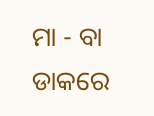ମା - ବା ଡାକରେ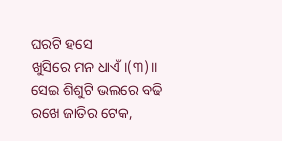ଘରଟି ହସେ
ଖୁସିରେ ମନ ଧାଏଁ।(୩)।।
ସେଇ ଶିଶୁଟି ଭଲରେ ବଢି
ରଖେ ଜାତିର ଟେକ,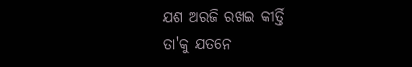ଯଶ ଅରଜି ରଖଇ କୀର୍ତ୍ତି
ତା'କୁ ଯତନେ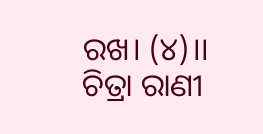ରଖ। (୪)।।
ଚିତ୍ରା ରାଣୀ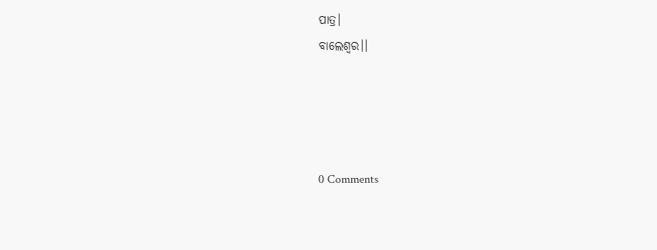ପାତ୍ର।
ବାଲେଶ୍ୱର।।




0 Comments